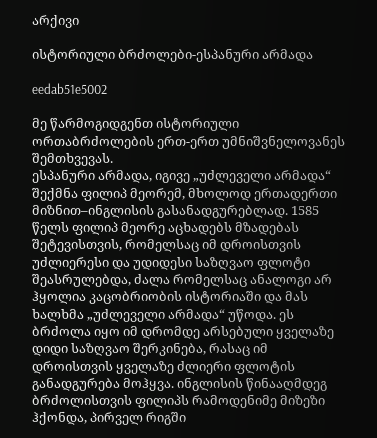არქივი

ისტორიული ბრძოლები-ესპანური არმადა

eedab51e5002

მე წარმოგიდგენთ ისტორიული ორთაბრძოლების ერთ-ერთ უმნიშვნელოვანეს შემთხვევას.
ესპანური არმადა, იგივე „უძლეველი არმადა“ შექმნა ფილიპ მეორემ, მხოლოდ ერთადერთი მიზნით–ინგლისის გასანადგურებლად. 1585 წელს ფილიპ მეორე აცხადებს მზადებას შეტევისთვის, რომელსაც იმ დროისთვის უძლიერესი და უდიდესი საზღვაო ფლოტი შეასრულებდა, ძალა რომელსაც ანალოგი არ ჰყოლია კაცობრიობის ისტორიაში და მას ხალხმა „უძლეველი არმადა“ უწოდა. ეს ბრძოლა იყო იმ დრომდე არსებული ყველაზე დიდი საზღვაო შერკინება, რასაც იმ დროისთვის ყველაზე ძლიერი ფლოტის განადგურება მოჰყვა. ინგლისის წინააღმდეგ ბრძოლისთვის ფილიპს რამოდენიმე მიზეზი ჰქონდა, პირველ რიგში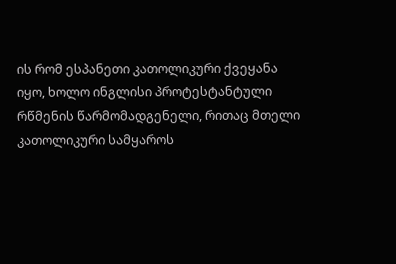ის რომ ესპანეთი კათოლიკური ქვეყანა იყო, ხოლო ინგლისი პროტესტანტული რწმენის წარმომადგენელი, რითაც მთელი კათოლიკური სამყაროს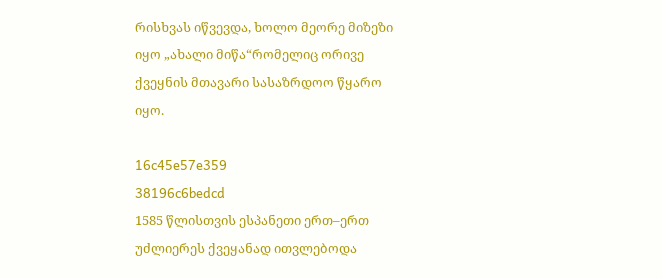რისხვას იწვევდა, ხოლო მეორე მიზეზი იყო „ახალი მიწა“რომელიც ორივე ქვეყნის მთავარი სასაზრდოო წყარო იყო.

16c45e57e359                                                                     38196c6bedcd
1585 წლისთვის ესპანეთი ერთ–ერთ უძლიერეს ქვეყანად ითვლებოდა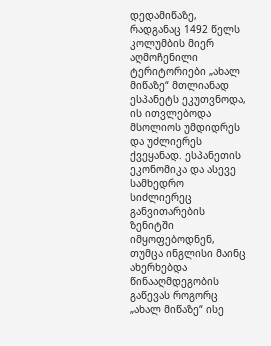დედამიწაზე, რადგანაც 1492 წელს კოლუმბის მიერ აღმოჩენილი ტერიტორიები „ახალ მიწაზე“ მთლიანად ესპანეტს ეკუთვნოდა, ის ითვლებოდა მსოლიოს უმდიდრეს და უძლიერეს ქვეყანად. ესპანეთის ეკონომიკა და ასევე სამხედრო სიძლიერეც განვითარების ზენიტში იმყოფებოდნენ, თუმცა ინგლისი მაინც ახერხებდა წინააღმდეგობის გაწევას როგორც „ახალ მიწაზე“ ისე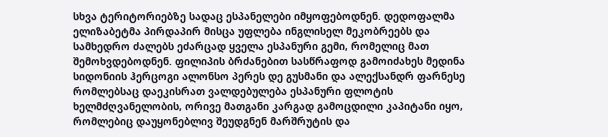სხვა ტერიტორიებზე სადაც ესპანელები იმყოფებოდნენ. დედოფალმა ელიზაბეტმა პირდაპირ მისცა უფლება ინგლისელ მეკობრეებს და სამხედრო ძალებს ეძარცად ყველა ესპანური გემი, რომელიც მათ შემოხვდებოდნენ. ფილიპის ბრძანებით სასწრაფოდ გამოიძახეს მედინა სიდონიის ჰერცოგი ალონსო პერეს დე გუსმანი და ალექსანდრ ფარნესე რომლებსაც დაეკისრათ ვალდებულება ესპანური ფლოტის ხელმძღვანელობის, ორივე მათგანი კარგად გამოცდილი კაპიტანი იყო, რომლებიც დაუყონებლივ შეუდგნენ მარშრუტის და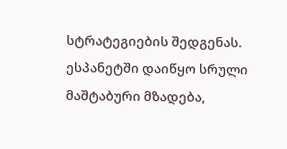სტრატეგიების შედგენას. ესპანეტში დაიწყო სრული მაშტაბური მზადება,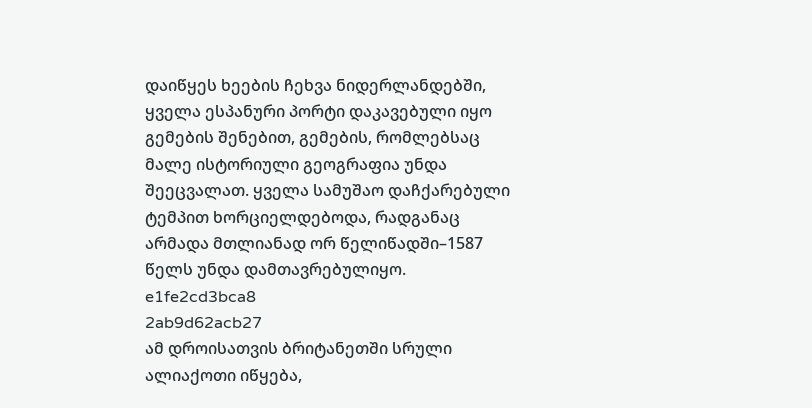დაიწყეს ხეების ჩეხვა ნიდერლანდებში, ყველა ესპანური პორტი დაკავებული იყო გემების შენებით, გემების, რომლებსაც მალე ისტორიული გეოგრაფია უნდა შეეცვალათ. ყველა სამუშაო დაჩქარებული ტემპით ხორციელდებოდა, რადგანაც არმადა მთლიანად ორ წელიწადში–1587 წელს უნდა დამთავრებულიყო.
e1fe2cd3bca8                                                                     2ab9d62acb27
ამ დროისათვის ბრიტანეთში სრული      ალიაქოთი იწყება,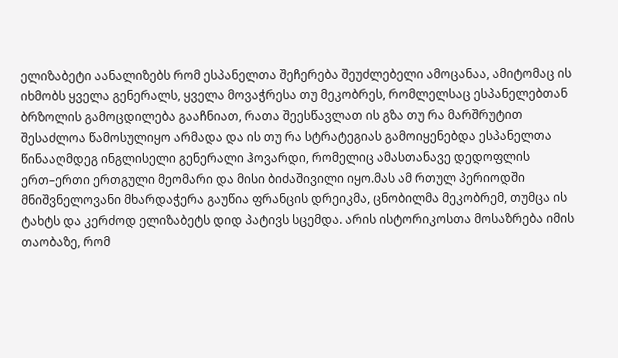ელიზაბეტი აანალიზებს რომ ესპანელთა შეჩერება შეუძლებელი ამოცანაა, ამიტომაც ის იხმობს ყველა გენერალს, ყველა მოვაჭრესა თუ მეკობრეს, რომლელსაც ესპანელებთან ბრზოლის გამოცდილება გააჩნიათ, რათა შეესწავლათ ის გზა თუ რა მარშრუტით შესაძლოა წამოსულიყო არმადა და ის თუ რა სტრატეგიას გამოიყენებდა ესპანელთა წინააღმდეგ ინგლისელი გენერალი ჰოვარდი, რომელიც ამასთანავე დედოფლის ერთ–ერთი ერთგული მეომარი და მისი ბიძაშივილი იყო.მას ამ რთულ პერიოდში მნიშვნელოვანი მხარდაჭერა გაუწია ფრანცის დრეიკმა, ცნობილმა მეკობრემ, თუმცა ის ტახტს და კერძოდ ელიზაბეტს დიდ პატივს სცემდა. არის ისტორიკოსთა მოსაზრება იმის თაობაზე, რომ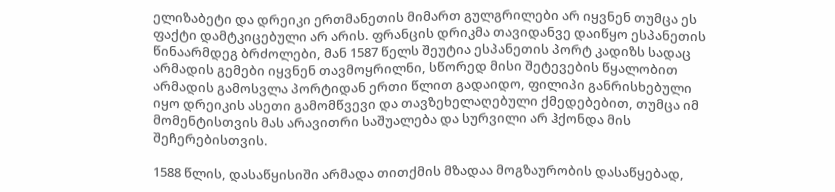ელიზაბეტი და დრეიკი ერთმანეთის მიმართ გულგრილები არ იყვნენ თუმცა ეს ფაქტი დამტკიცებული არ არის. ფრანცის დრიკმა თავიდანვე დაიწყო ესპანეთის წინაარმდეგ ბრძოლები, მან 1587 წელს შეუტია ესპანეთის პორტ კადიზს სადაც არმადის გემები იყვნენ თავმოყრილნი, სწორედ მისი შეტევების წყალობით არმადის გამოსვლა პორტიდან ერთი წლით გადაიდო, ფილიპი განრისხებული იყო დრეიკის ასეთი გამომწვევი და თავზეხელაღებული ქმედებებით, თუმცა იმ მომენტისთვის მას არავითრი საშუალება და სურვილი არ ჰქონდა მის შეჩერებისთვის.

1588 წლის, დასაწყისიში არმადა თითქმის მზადაა მოგზაურობის დასაწყებად,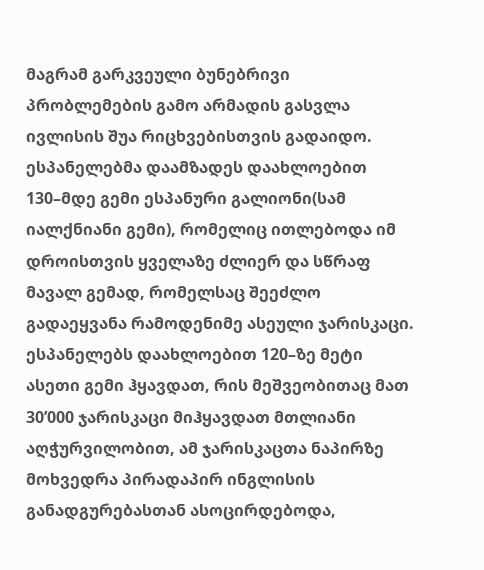მაგრამ გარკვეული ბუნებრივი პრობლემების გამო არმადის გასვლა ივლისის შუა რიცხვებისთვის გადაიდო. ესპანელებმა დაამზადეს დაახლოებით 130–მდე გემი ესპანური გალიონი(სამ იალქნიანი გემი), რომელიც ითლებოდა იმ დროისთვის ყველაზე ძლიერ და სწრაფ მავალ გემად, რომელსაც შეეძლო გადაეყვანა რამოდენიმე ასეული ჯარისკაცი. ესპანელებს დაახლოებით 120–ზე მეტი ასეთი გემი ჰყავდათ, რის მეშვეობითაც მათ 30’000 ჯარისკაცი მიჰყავდათ მთლიანი აღჭურვილობით, ამ ჯარისკაცთა ნაპირზე მოხვედრა პირადაპირ ინგლისის განადგურებასთან ასოცირდებოდა,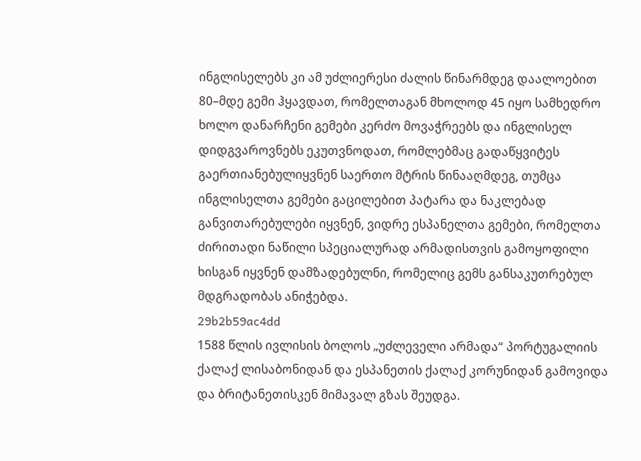ინგლისელებს კი ამ უძლიერესი ძალის წინარმდეგ დაალოებით 80–მდე გემი ჰყავდათ, რომელთაგან მხოლოდ 45 იყო სამხედრო ხოლო დანარჩენი გემები კერძო მოვაჭრეებს და ინგლისელ დიდგვაროვნებს ეკუთვნოდათ, რომლებმაც გადაწყვიტეს გაერთიანებულიყვნენ საერთო მტრის წინააღმდეგ, თუმცა ინგლისელთა გემები გაცილებით პატარა და ნაკლებად განვითარებულები იყვნენ, ვიდრე ესპანელთა გემები, რომელთა ძირითადი ნაწილი სპეციალურად არმადისთვის გამოყოფილი ხისგან იყვნენ დამზადებულნი, რომელიც გემს განსაკუთრებულ მდგრადობას ანიჭებდა.
29b2b59ac4dd
1588 წლის ივლისის ბოლოს „უძლეველი არმადა“ პორტუგალიის ქალაქ ლისაბონიდან და ესპანეთის ქალაქ კორუნიდან გამოვიდა და ბრიტანეთისკენ მიმავალ გზას შეუდგა.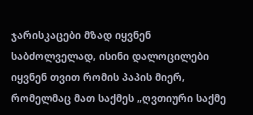ჯარისკაცები მზად იყვნენ საბძოლველად, ისინი დალოცილები იყვნენ თვით რომის პაპის მიერ, რომელმაც მათ საქმეს „ღვთიური საქმე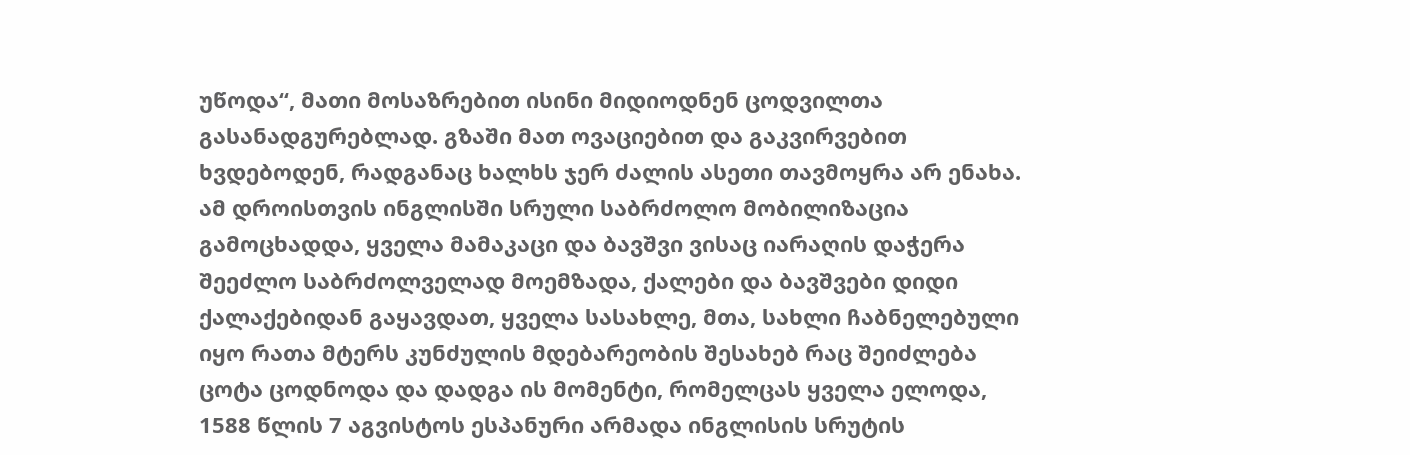უწოდა“, მათი მოსაზრებით ისინი მიდიოდნენ ცოდვილთა გასანადგურებლად. გზაში მათ ოვაციებით და გაკვირვებით ხვდებოდენ, რადგანაც ხალხს ჯერ ძალის ასეთი თავმოყრა არ ენახა. ამ დროისთვის ინგლისში სრული საბრძოლო მობილიზაცია გამოცხადდა, ყველა მამაკაცი და ბავშვი ვისაც იარაღის დაჭერა შეეძლო საბრძოლველად მოემზადა, ქალები და ბავშვები დიდი ქალაქებიდან გაყავდათ, ყველა სასახლე, მთა, სახლი ჩაბნელებული იყო რათა მტერს კუნძულის მდებარეობის შესახებ რაც შეიძლება ცოტა ცოდნოდა და დადგა ის მომენტი, რომელცას ყველა ელოდა, 1588 წლის 7 აგვისტოს ესპანური არმადა ინგლისის სრუტის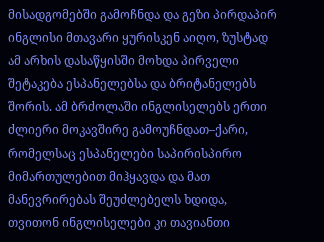მისადგომებში გამოჩნდა და გეზი პირდაპირ ინგლისი მთავარი ყურისკენ აიღო, ზუსტად ამ არხის დასაწყისში მოხდა პირველი შეტაკება ესპანელებსა და ბრიტანელებს შორის. ამ ბრძოლაში ინგლისელებს ერთი ძლიერი მოკავშირე გამოუჩნდათ–ქარი, რომელსაც ესპანელები საპირისპირო მიმართულებით მიჰყავდა და მათ მანევრირებას შეუძლებელს ხდიდა, თვითონ ინგლისელები კი თავიანთი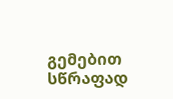გემებით სწრაფად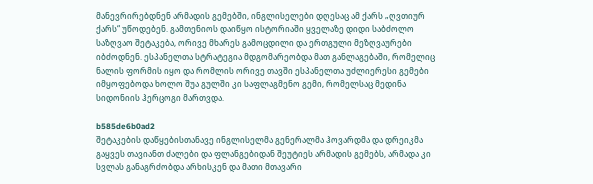მანევრირებდნენ არმადის გემებში, ინგლისელები დღესაც ამ ქარს „ღვთიურ ქარს“ უწოდებენ. გამთენიოს დაიწყო ისტორიაში ყველაზე დიდი საბძოლო საზღვაო შეტაკება, ორივე მხარეს გამოცდილი და ერთგული მეზღვაურები იბძოდნენ. ესპანელთა სტრატეგია მდგომარეობდა მათ განლაგებაში, რომელიც ნალის ფორმის იყო და რომლის ორივე თავში ესპანელთა უძლიერესი გემები იმყოფებოდა ხოლო შუა გულში კი საფლაგმენო გემი, რომელსაც მედინა სიდონიის ჰერცოგი მართვდა.

b585de6b0ad2
შეტაკების დაწყებისთანავე ინგლისელმა გენერალმა ჰოვარდმა და დრეიკმა გაყვეს თავიანთ ძალები და ფლანგებიდან შეუტიეს არმადის გემებს, არმადა კი სვლას განაგრძობდა არხისკენ და მათი მთავარი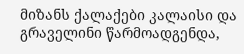მიზანს ქალაქები კალაისი და გრაველინი წარმოადგენდა,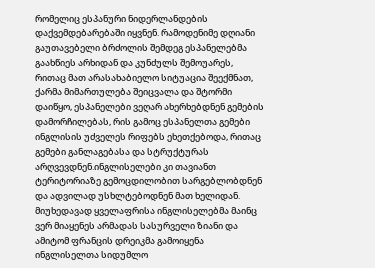რომელიც ესპანური ნიდერლანდების დაქვემდებარებაში იყვნენ. რამოდენიმე დღიანი გაუთავებელი ბრძოლის შემდეგ ესპანელებმა გაახწიეს არხიდან და კუნძულს შემოუარეს, რითაც მათ არასახაბიელო სიტუაცია შეექმნათ, ქარმა მიმართულება შეიცვალა და შტორმი დაიწყო, ესპანელები ვეღარ ახერხებდნენ გემების დამორჩილებას, რის გამოც ესპანელთა გემები ინგლისის უძველეს რიფებს ეხეთქებოდა, რითაც გემები განლაგებასა და სტრუქტურას არღვევდნენ.ინგლისელები კი თავიანთ ტერიტორიაზე გემოცდილობით სარგებლობდნენ და ადვილად უსხლტებოდნენ მათ ხელიდან. მიუხედავად ყველაფრისა ინგლისელებმა მაინც ვერ მიაყენეს არმადას სასურველი ზიანი და ამიტომ ფრანცის დრეიკმა გამოიყენა ინგლისელთა სიდუმლო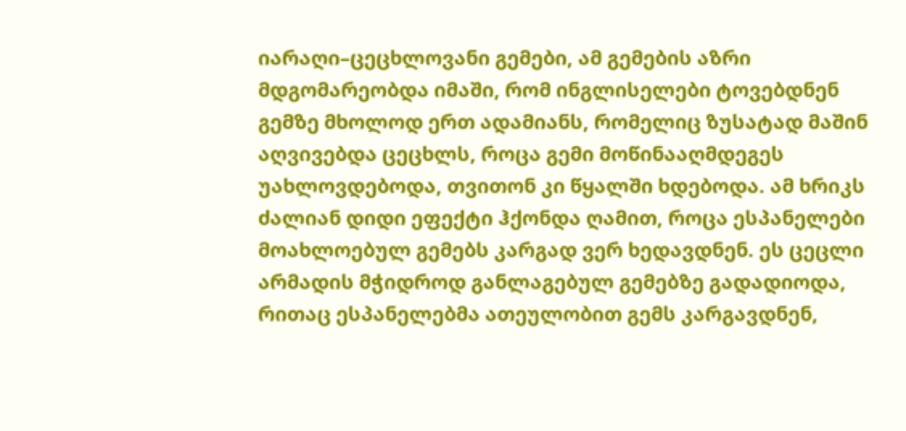იარაღი–ცეცხლოვანი გემები, ამ გემების აზრი მდგომარეობდა იმაში, რომ ინგლისელები ტოვებდნენ გემზე მხოლოდ ერთ ადამიანს, რომელიც ზუსატად მაშინ აღვივებდა ცეცხლს, როცა გემი მოწინააღმდეგეს უახლოვდებოდა, თვითონ კი წყალში ხდებოდა. ამ ხრიკს ძალიან დიდი ეფექტი ჰქონდა ღამით, როცა ესპანელები მოახლოებულ გემებს კარგად ვერ ხედავდნენ. ეს ცეცლი არმადის მჭიდროდ განლაგებულ გემებზე გადადიოდა, რითაც ესპანელებმა ათეულობით გემს კარგავდნენ,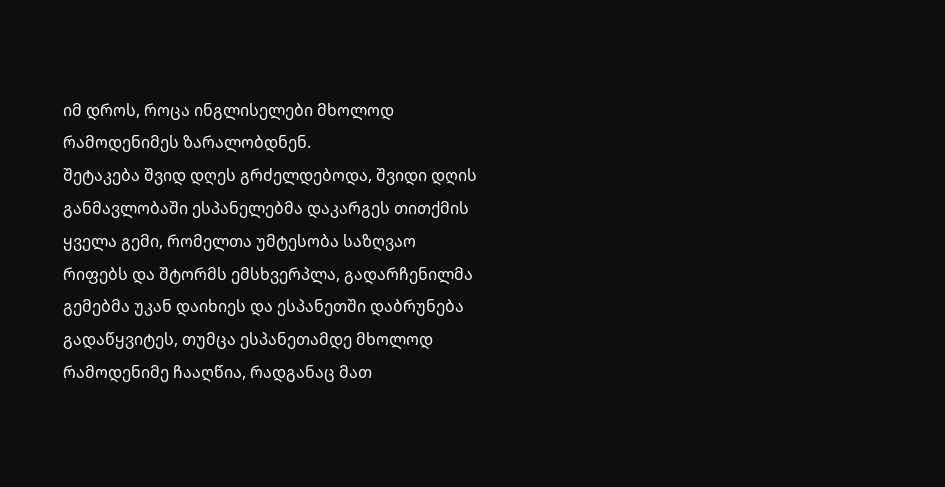იმ დროს, როცა ინგლისელები მხოლოდ რამოდენიმეს ზარალობდნენ.
შეტაკება შვიდ დღეს გრძელდებოდა, შვიდი დღის განმავლობაში ესპანელებმა დაკარგეს თითქმის ყველა გემი, რომელთა უმტესობა საზღვაო რიფებს და შტორმს ემსხვერპლა, გადარჩენილმა გემებმა უკან დაიხიეს და ესპანეთში დაბრუნება გადაწყვიტეს, თუმცა ესპანეთამდე მხოლოდ რამოდენიმე ჩააღწია, რადგანაც მათ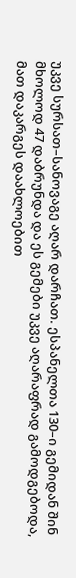უკვე სურსათ–სანოვაგე აღარ დარჩათ. ესპანელთა 130–ი გემიდან შინ მხოლოდ 47 დაბრუნდა და ეს გემები უკვე აღარაფრად გამოდგებოდა, მათ დაკარგეს დაახლოებით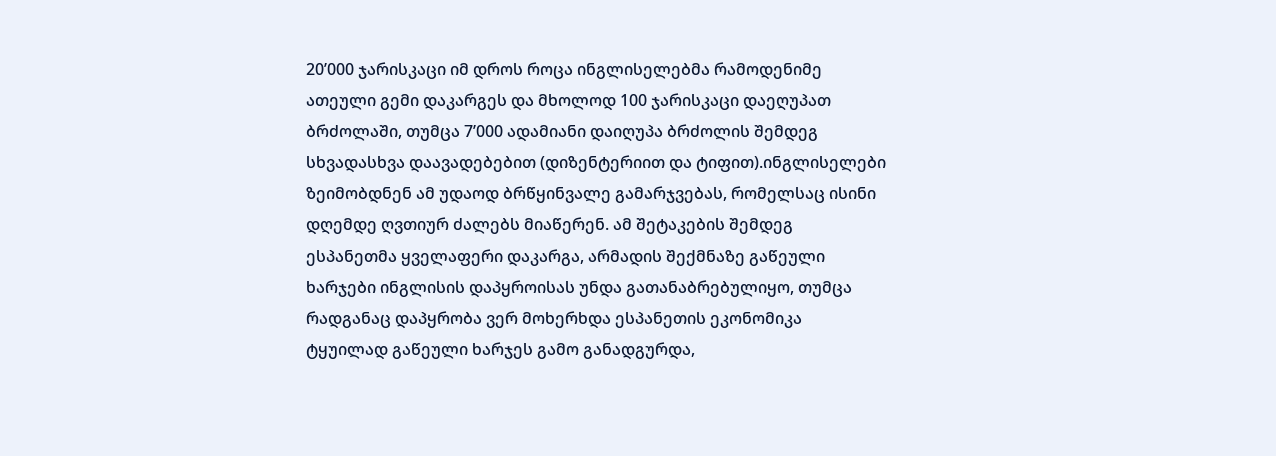20’000 ჯარისკაცი იმ დროს როცა ინგლისელებმა რამოდენიმე ათეული გემი დაკარგეს და მხოლოდ 100 ჯარისკაცი დაეღუპათ ბრძოლაში, თუმცა 7’000 ადამიანი დაიღუპა ბრძოლის შემდეგ სხვადასხვა დაავადებებით (დიზენტერიით და ტიფით).ინგლისელები ზეიმობდნენ ამ უდაოდ ბრწყინვალე გამარჯვებას, რომელსაც ისინი დღემდე ღვთიურ ძალებს მიაწერენ. ამ შეტაკების შემდეგ ესპანეთმა ყველაფერი დაკარგა, არმადის შექმნაზე გაწეული ხარჯები ინგლისის დაპყროისას უნდა გათანაბრებულიყო, თუმცა რადგანაც დაპყრობა ვერ მოხერხდა ესპანეთის ეკონომიკა ტყუილად გაწეული ხარჯეს გამო განადგურდა,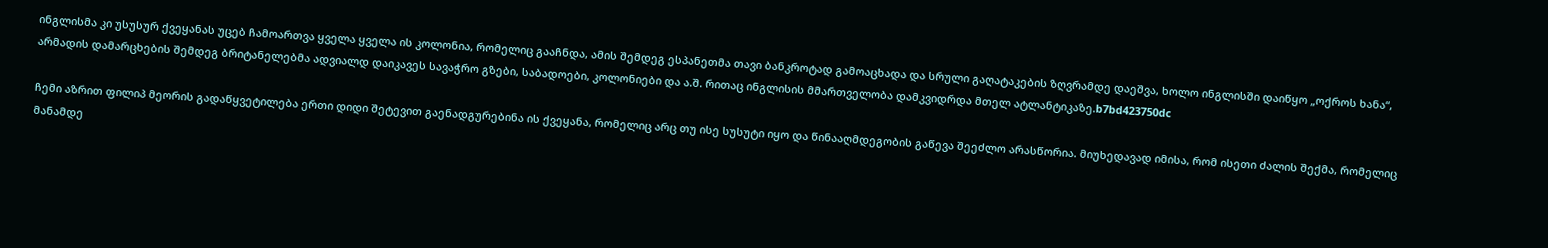ინგლისმა კი უსუსურ ქვეყანას უცებ ჩამოართვა ყველა ყველა ის კოლონია, რომელიც გააჩნდა, ამის შემდეგ ესპანეთმა თავი ბანკროტად გამოაცხადა და სრული გაღატაკების ზღვრამდე დაეშვა, ხოლო ინგლისში დაიწყო „ოქროს ხანა“, არმადის დამარცხების შემდეგ ბრიტანელებმა ადვიალდ დაიკავეს სავაჭრო გზები, საბადოები, კოლონიები და ა.შ. რითაც ინგლისის მმართველობა დამკვიდრდა მთელ ატლანტიკაზე.b7bd423750dc

ჩემი აზრით ფილიპ მეორის გადაწყვეტილება ერთი დიდი შეტევით გაენადგურებინა ის ქვეყანა, რომელიც არც თუ ისე სუსუტი იყო და წინააღმდეგობის გაწევა შეეძლო არასწორია. მიუხედავად იმისა, რომ ისეთი ძალის შექმა, რომელიც მანამდე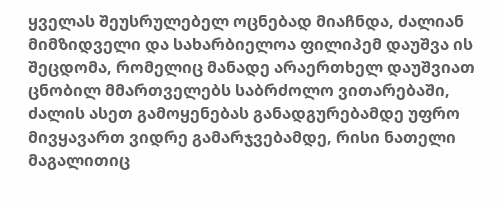ყველას შეუსრულებელ ოცნებად მიაჩნდა, ძალიან მიმზიდველი და სახარბიელოა ფილიპემ დაუშვა ის შეცდომა, რომელიც მანადე არაერთხელ დაუშვიათ ცნობილ მმართველებს საბრძოლო ვითარებაში, ძალის ასეთ გამოყენებას განადგურებამდე უფრო მივყავართ ვიდრე გამარჯვებამდე, რისი ნათელი მაგალითიც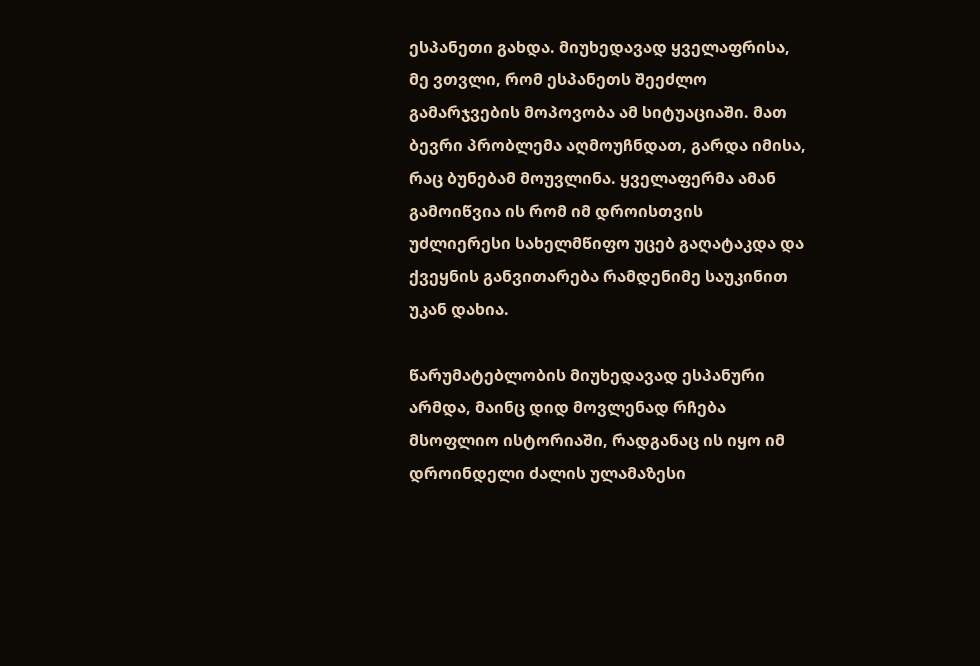ესპანეთი გახდა. მიუხედავად ყველაფრისა, მე ვთვლი, რომ ესპანეთს შეეძლო გამარჯვების მოპოვობა ამ სიტუაციაში. მათ ბევრი პრობლემა აღმოუჩნდათ, გარდა იმისა, რაც ბუნებამ მოუვლინა. ყველაფერმა ამან გამოიწვია ის რომ იმ დროისთვის უძლიერესი სახელმწიფო უცებ გაღატაკდა და ქვეყნის განვითარება რამდენიმე საუკინით უკან დახია.

წარუმატებლობის მიუხედავად ესპანური არმდა, მაინც დიდ მოვლენად რჩება მსოფლიო ისტორიაში, რადგანაც ის იყო იმ დროინდელი ძალის ულამაზესი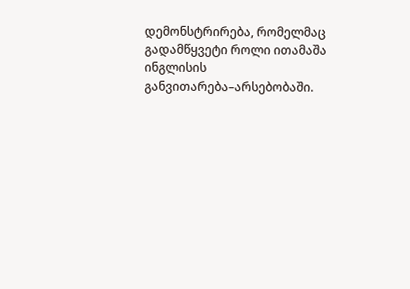დემონსტრირება, რომელმაც გადამწყვეტი როლი ითამაშა ინგლისის განვითარება–არსებობაში.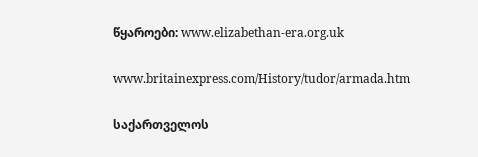წყაროები: www.elizabethan-era.org.uk

www.britainexpress.com/History/tudor/armada.htm

საქართველოს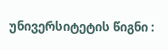უნივერსიტეტის წიგნი :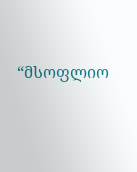“მსოფლიო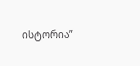ისტორია”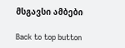მსგავსი ამბები

Back to top button